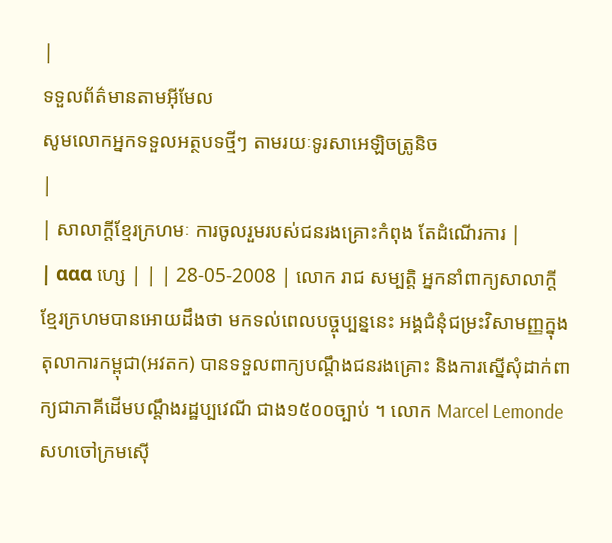|
ទទួលព័ត៌មានតាមអ៊ីមែល
សូមលោកអ្នកទទួលអត្ថបទថ្មីៗ តាមរយៈទូរសាអេឡិចត្រូនិច
|
| សាលាក្តីខ្មែរក្រហមៈ ការចូលរួមរបស់ជនរងគ្រោះកំពុង តែដំណើរការ |
| ααα ហ្សេ | | | 28-05-2008 | លោក រាជ សម្បត្តិ អ្នកនាំពាក្យសាលាក្តីខ្មែរក្រហមបានអោយដឹងថា មកទល់ពេលបច្ចុប្បន្ននេះ អង្គជំនុំជម្រះវិសាមញ្ញក្នុងតុលាការកម្ពុជា(អវតក) បានទទួលពាក្យបណ្តឹងជនរងគ្រោះ និងការស្នើសុំដាក់ពាក្យជាភាគីដើមបណ្តឹងរដ្ឋប្បវេណី ជាង១៥០០ច្បាប់ ។ លោក Marcel Lemonde សហចៅក្រមស៊ើ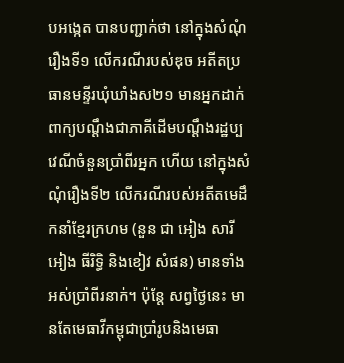បអង្កេត បានបញ្ជាក់ថា នៅក្នុងសំណុំរឿងទី១ លើករណីរបស់ឌុច អតីតប្រធានមន្ទីរឃុំឃាំងស២១ មានអ្នកដាក់ពាក្យបណ្តឹងជាភាគីដើមបណ្តឹងរដ្ឋប្បវេណីចំនួនប្រាំពីរអ្នក ហើយ នៅក្នុងសំណុំរឿងទី២ លើករណីរបស់អតីតមេដឹកនាំខ្មែរក្រហម (នួន ជា អៀង សារី អៀង ធីរិទ្ធិ និងខៀវ សំផន) មានទាំងអស់ប្រាំពីរនាក់។ ប៉ុន្តែ សព្វថ្ងៃនេះ មានតែមេធាវីកម្ពុជាប្រាំរូបនិងមេធា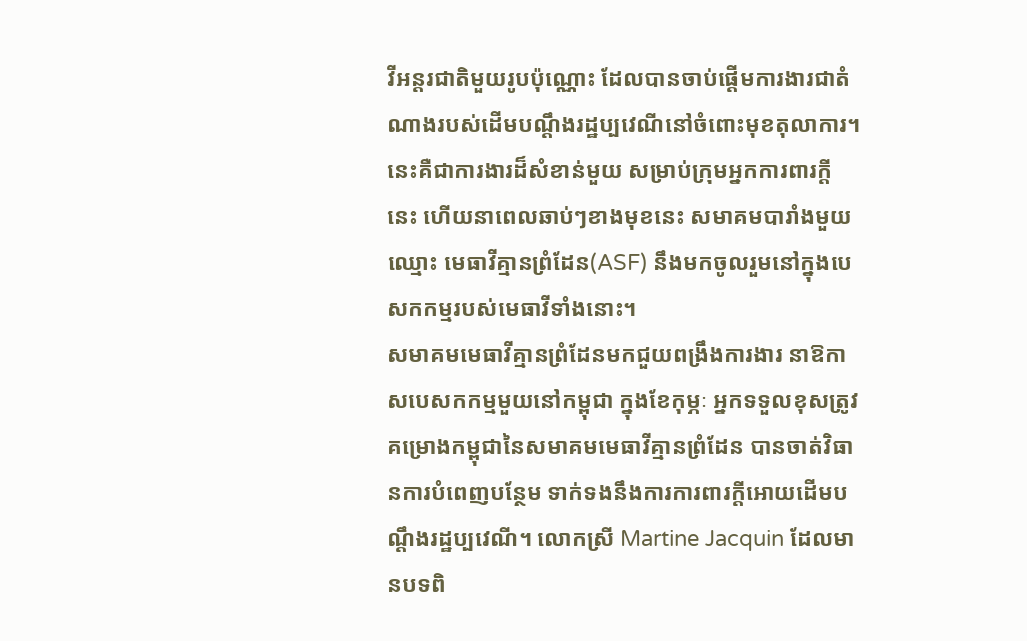វីអន្តរជាតិមួយរូបប៉ុណ្ណោះ ដែលបានចាប់ផ្តើមការងារជាតំណាងរបស់ដើមបណ្តឹងរដ្ឋប្បវេណីនៅចំពោះមុខតុលាការ។ នេះគឺជាការងារដ៏សំខាន់មួយ សម្រាប់ក្រុមអ្នកការពារក្តីនេះ ហើយនាពេលឆាប់ៗខាងមុខនេះ សមាគមបារាំងមួយឈ្មោះ មេធាវីគ្មានព្រំដែន(ASF) នឹងមកចូលរួមនៅក្នុងបេសកកម្មរបស់មេធាវីទាំងនោះ។
សមាគមមេធាវីគ្មានព្រំដែនមកជួយពង្រឹងការងារ នាឱកាសបេសកកម្មមួយនៅកម្ពុជា ក្នុងខែកុម្ភៈ អ្នកទទួលខុសត្រូវគម្រោងកម្ពុជានៃសមាគមមេធាវីគ្មានព្រំដែន បានចាត់វិធានការបំពេញបន្ថែម ទាក់ទងនឹងការការពារក្តីអោយដើមបណ្តឹងរដ្ឋប្បវេណី។ លោកស្រី Martine Jacquin ដែលមានបទពិ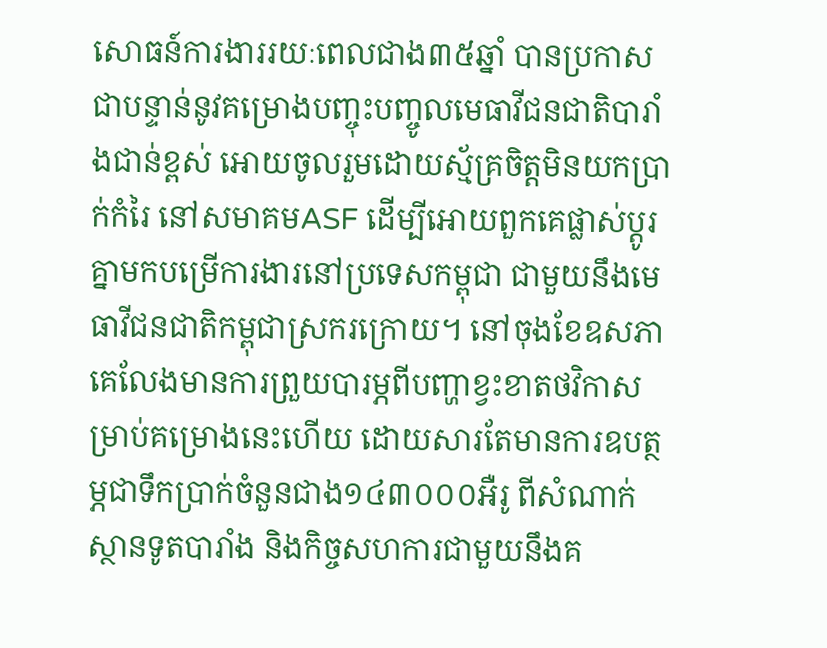សោធន៍ការងាររយៈពេលជាង៣៥ឆ្នាំ បានប្រកាសជាបន្ទាន់នូវគម្រោងបញ្ចុះបញ្ចូលមេធាវីជនជាតិបារាំងជាន់ខ្ពស់ អោយចូលរួមដោយស្ម័គ្រចិត្តមិនយកប្រាក់កំរៃ នៅសមាគមASF ដើម្បីអោយពួកគេផ្លាស់ប្តូរគ្នាមកបម្រើការងារនៅប្រទេសកម្ពុជា ជាមួយនឹងមេធាវីជនជាតិកម្ពុជាស្រករក្រោយ។ នៅចុងខែឧសភា គេលែងមានការព្រួយបារម្ភពីបញ្ហាខ្វះខាតថវិកាសម្រាប់គម្រោងនេះហើយ ដោយសារតែមានការឧបត្ថម្ភជាទឹកប្រាក់ចំនួនជាង១៤៣០០០អឺរូ ពីសំណាក់ស្ថានទូតបារាំង និងកិច្ចសហការជាមួយនឹងគ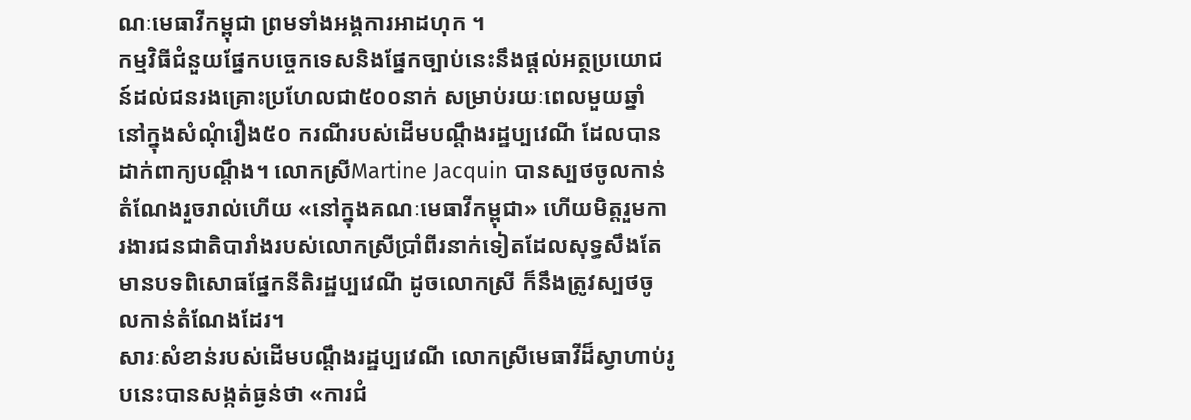ណៈមេធាវីកម្ពុជា ព្រមទាំងអង្គការអាដហុក ។
កម្មវិធីជំនួយផ្នែកបច្ចេកទេសនិងផ្នែកច្បាប់នេះនឹងផ្តល់អត្ថប្រយោជន៍ដល់ជនរងគ្រោះប្រហែលជា៥០០នាក់ សម្រាប់រយៈពេលមួយឆ្នាំ នៅក្នុងសំណុំរឿង៥០ ករណីរបស់ដើមបណ្តឹងរដ្ឋប្បវេណី ដែលបានដាក់ពាក្យបណ្តឹង។ លោកស្រីMartine Jacquin បានស្បថចូលកាន់តំណែងរួចរាល់ហើយ «នៅក្នុងគណៈមេធាវីកម្ពុជា» ហើយមិត្តរួមការងារជនជាតិបារាំងរបស់លោកស្រីប្រាំពីរនាក់ទៀតដែលសុទ្ធសឹងតែមានបទពិសោធផ្នែកនីតិរដ្ឋប្បវេណី ដូចលោកស្រី ក៏នឹងត្រូវស្បថចូលកាន់តំណែងដែរ។
សារៈសំខាន់របស់ដើមបណ្តឹងរដ្ឋប្បវេណី លោកស្រីមេធាវីដ៏ស្វាហាប់រូបនេះបានសង្កត់ធ្ងន់ថា «ការជំ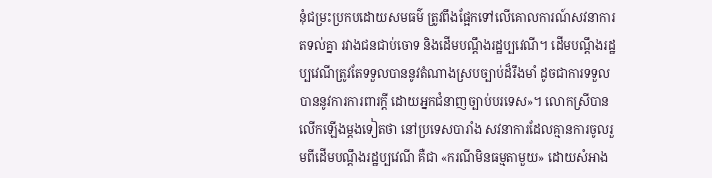នុំជម្រះប្រកបដោយសមធម៌ ត្រូវពឹងផ្អែកទៅលើគោលការណ៍សវនាការតទល់គ្នា រវាងជនជាប់ចោទ និងដើមបណ្តឹងរដ្ឋប្បវេណី។ ដើមបណ្តឹងរដ្ឋប្បវេណីត្រូវតែទទួលបាននូវតំណាងស្របច្បាប់ដ៏រឹងមាំ ដូចជាការទទួលបាននូវការការពារក្តី ដោយអ្នកជំនាញច្បាប់បរទេស»។ លោកស្រីបានលើកឡើងម្តងទៀតថា នៅប្រទេសបារាំង សវនាការដែលគ្មានការចូលរួមពីដើមបណ្តឹងរដ្ឋប្បវេណី គឺជា «ករណីមិនធម្មតាមួយ» ដោយសំអាង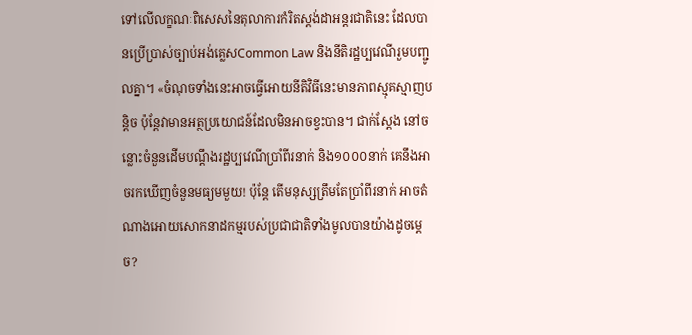ទៅលើលក្ខណៈពិសេសនៃតុលាការកំរិតស្តង់ដាអន្តរជាតិនេះ ដែលបានប្រើប្រាស់ច្បាប់អង់គ្លេសCommon Law និងនីតិរដ្ឋប្បវេណីរួមបញ្ជូលគ្នា។ «ចំណុចទាំងនេះអាចធ្វើអោយនីតិវិធីនេះមានភាពស្មុគស្មាញបន្តិច ប៉ុន្តែវាមានអត្ថប្រយោជន៍ដែលមិនអាចខ្វះបាន។ ជាក់ស្តែង នៅចន្លោះចំនួនដើមបណ្តឹងរដ្ឋប្បវេណីប្រាំពីរនាក់ និង១០០០នាក់ គេនឹងអាចរកឃើញចំនួនមធ្យមមួយ! ប៉ុន្តែ តើមនុស្សត្រឹមតែប្រាំពីរនាក់ អាចតំណាងអោយសោកនាដកម្មរបស់ប្រជាជាតិទាំងមូលបានយ៉ាងដូចម្តេច?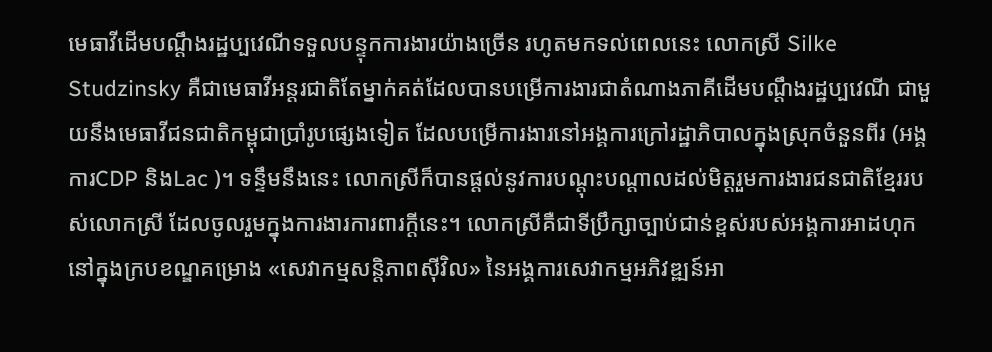មេធាវីដើមបណ្តឹងរដ្ឋប្បវេណីទទួលបន្ទុកការងារយ៉ាងច្រើន រហូតមកទល់ពេលនេះ លោកស្រី Silke Studzinsky គឺជាមេធាវីអន្តរជាតិតែម្នាក់គត់ដែលបានបម្រើការងារជាតំណាងភាគីដើមបណ្តឹងរដ្ឋប្បវេណី ជាមួយនឹងមេធាវីជនជាតិកម្ពុជាប្រាំរូបផ្សេងទៀត ដែលបម្រើការងារនៅអង្គការក្រៅរដ្ឋាភិបាលក្នុងស្រុកចំនួនពីរ (អង្គការCDP និងLac )។ ទន្ទឹមនឹងនេះ លោកស្រីក៏បានផ្តល់នូវការបណ្តុះបណ្តាលដល់មិត្តរួមការងារជនជាតិខ្មែររបស់លោកស្រី ដែលចូលរួមក្នុងការងារការពារក្តីនេះ។ លោកស្រីគឺជាទីប្រឹក្សាច្បាប់ជាន់ខ្ពស់របស់អង្គការអាដហុក នៅក្នុងក្របខណ្ឌគម្រោង «សេវាកម្មសន្តិភាពស៊ីវិល» នៃអង្គការសេវាកម្មអភិវឌ្ឍន៍អា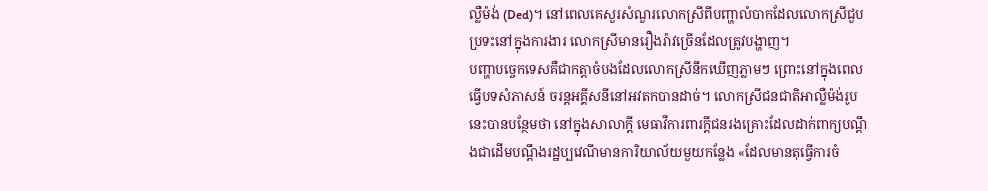ល្លឺម៉ង់ (Ded)។ នៅពេលគេសួរសំណួរលោកស្រីពីបញ្ហាលំបាកដែលលោកស្រីជួបប្រទះនៅក្នុងការងារ លោកស្រីមានរឿងរ៉ាវច្រើនដែលត្រូវបង្ហាញ។
បញ្ហាបច្ចេកទេសគឺជាកត្តាចំបងដែលលោកស្រីនឹកឃើញភ្លាមៗ ព្រោះនៅក្នុងពេលធ្វើបទសំភាសន៍ ចរន្តអគ្គីសនីនៅអវតកបានដាច់។ លោកស្រីជនជាតិអាល្លឺម៉ង់រូបនេះបានបន្ថែមថា នៅក្នុងសាលាក្តី មេធាវីការពារក្តីជនរងគ្រោះដែលដាក់ពាក្យបណ្តឹងជាដើមបណ្តឹងរដ្ឋប្បវេណីមានការិយាល័យមួយកន្លែង «ដែលមានតុធ្វើការចំ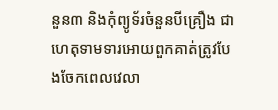នួន៣ និងកុំព្យូទ័រចំនួនបីគ្រឿង ជាហេតុទាមទារអោយពួកគាត់ត្រូវបែងចែកពេលវេលា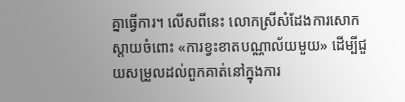គ្នាធ្វើការ។ លើសពីនេះ លោកស្រីសំដែងការសោកស្តាយចំពោះ «ការខ្វះខាតបណ្ណាល័យមួយ» ដើម្បីជួយសម្រួលដល់ពួកគាត់នៅក្នុងការ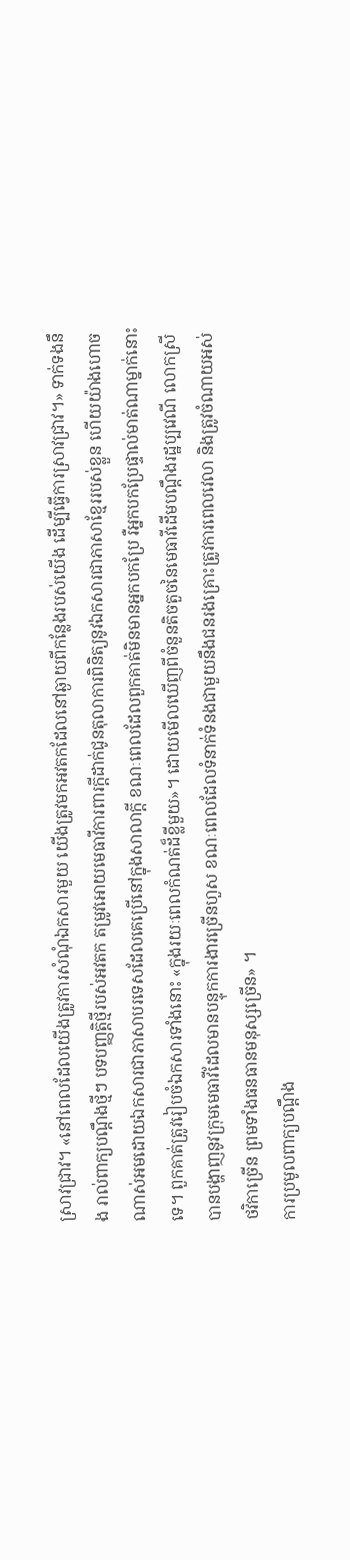ស្រាវជ្រាវ។ «នៅពេលដែលយើងត្រូវការសំណុំឯកសារមួយ យើងត្រូវមកអវតកដែលនៅឆ្ងាយពីកន្លែងរបស់យើង ដើម្បីធ្វើការស្រាវជ្រាវ។» ទាក់ទងនឹង រាល់ពាក្យបណ្តឹងថ្មីៗ បទបញ្ញត្តិថ្មីរបស់អវតក តម្រូវអោយមេធាវីការពារក្តីដាក់ជូនតុលាការពិនិត្យនូវឯកសារជាភាសាខ្មែររបស់ខ្លួន ហើយយ៉ាងហោចណាស់អមដោយឯកសារជាភាសាបរទេសដែលគេប្រើនៅក្នុងសាលាក្តី ខណៈពេលដែលពួកគាត់មិនមានអ្នកបកប្រែ រឺអ្នកបកប្រែផ្ទាល់មាត់ណាម្នាក់នោះទេ។ ពួកគាត់ត្រូវរៀបចំឯកសារទាំងនោះ «ក្នុងរយៈពេលកំណត់ដ៏ខ្លីមួយ»។ ដោយមើលឃើញពីចំនួនតិចតួចនៃមេធាវីដើមបណ្តឹងរដ្ឋប្បវេណី លោកស្រីបានបង្ហាញនូវក្រុមមេធាវីដែលមានបន្ទុកការងារច្រើនហួស ខណៈពេលដែលទំនាក់ទំនងជាមួយនឹងជនរងគ្រោះត្រូវការពេលវេលា និងត្រូវចំណាយអស់ថវិកាច្រើន ព្រមទាំងធនធានមនុស្សច្រើន» ។
ការប្រមូលពាក្យបណ្តឹង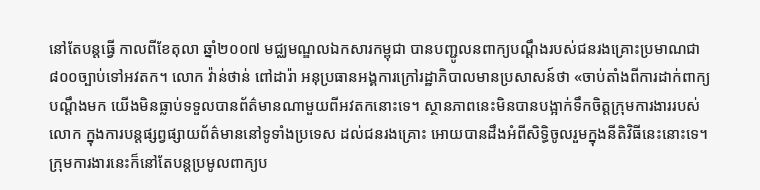នៅតែបន្តធ្វើ កាលពីខែតុលា ឆ្នាំ២០០៧ មជ្ឈមណ្ឌលឯកសារកម្ពុជា បានបញ្ជូលនពាក្យបណ្តឹងរបស់ជនរងគ្រោះប្រមាណជា៨០០ច្បាប់ទៅអវតក។ លោក វ៉ាន់ថាន់ ពៅដារ៉ា អនុប្រធានអង្គការក្រៅរដ្ឋាភិបាលមានប្រសាសន៍ថា «ចាប់តាំងពីការដាក់ពាក្យបណ្តឹងមក យើងមិនធ្លាប់ទទួលបានព័ត៌មានណាមួយពីអវតកនោះទេ។ ស្ថានភាពនេះមិនបានបង្អាក់ទឹកចិត្តក្រុមការងាររបស់លោក ក្នុងការបន្តផ្សព្វផ្សាយព័ត៌មាននៅទូទាំងប្រទេស ដល់ជនរងគ្រោះ អោយបានដឹងអំពីសិទ្ធិចូលរួមក្នុងនីតិវិធីនេះនោះទេ។ ក្រុមការងារនេះក៏នៅតែបន្តប្រមូលពាក្យប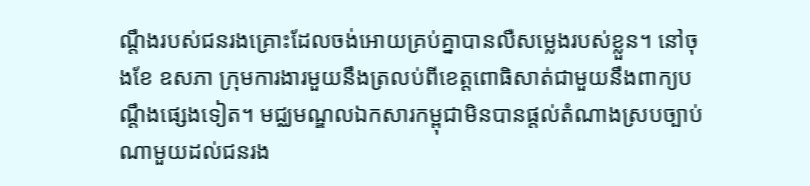ណ្តឹងរបស់ជនរងគ្រោះដែលចង់អោយគ្រប់គ្នាបានលឺសម្លេងរបស់ខ្លួន។ នៅចុងខែ ឧសភា ក្រុមការងារមួយនឹងត្រលប់ពីខេត្តពោធិសាត់ជាមួយនឹងពាក្យបណ្តឹងផ្សេងទៀត។ មជ្ឈមណ្ឌលឯកសារកម្ពុជាមិនបានផ្តល់តំណាងស្របច្បាប់ណាមួយដល់ជនរង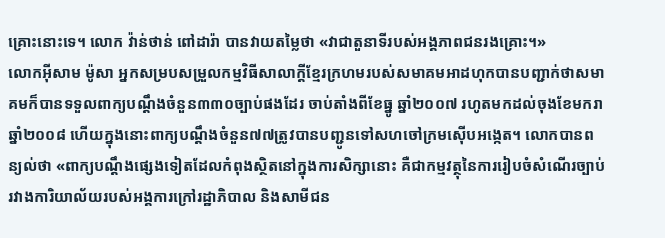គ្រោះនោះទេ។ លោក វ៉ាន់ថាន់ ពៅដារ៉ា បានវាយតម្លៃថា «វាជាតួនាទីរបស់អង្គភាពជនរងគ្រោះ។»
លោកអ៊ីសាម ម៉ូសា អ្នកសម្របសម្រួលកម្មវិធីសាលាក្តីខ្មែរក្រហមរបស់សមាគមអាដហុកបានបញ្ជាក់ថាសមាគមក៏បានទទួលពាក្យបណ្តឹងចំនួន៣៣០ច្បាប់ផងដែរ ចាប់តាំងពីខែធ្នូ ឆ្នាំ២០០៧ រហូតមកដល់ចុងខែមករាឆ្នាំ២០០៨ ហើយក្នុងនោះពាក្យបណ្តឹងចំនួន៧៧ត្រូវបានបញ្ជូនទៅសហចៅក្រមស៊ើបអង្កេត។ លោកបានពន្យល់ថា «ពាក្យបណ្តឹងផ្សេងទៀតដែលកំពុងស្ថិតនៅក្នុងការសិក្សានោះ គឺជាកម្មវត្ថុនៃការរៀបចំសំណើរច្បាប់រវាងការិយាល័យរបស់អង្គការក្រៅរដ្ឋាភិបាល និងសាមីជន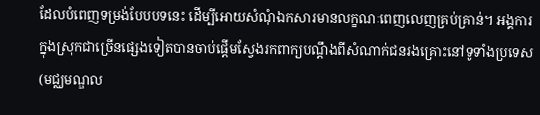ដែលបំពេញទម្រង់បែបបទនេះ ដើម្បីអោយសំណុំឯកសារមានលក្ខណៈពេញលេញគ្រប់គ្រាន់។ អង្គការក្នុងស្រុកជាច្រើនផ្សេងទៀតបានចាប់ផ្តើមស្វែងរកពាក្យបណ្តឹងពីសំណាក់ជនរងគ្រោះនៅទូទាំងប្រទេស (មជ្ឈមណ្ឌល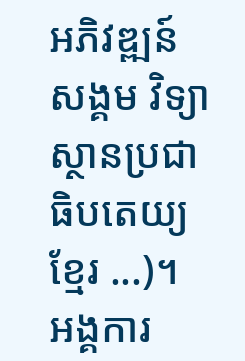អភិវឌ្ឍន៍សង្គម វិទ្យាស្ថានប្រជាធិបតេយ្យខ្មែរ ...)។ អង្គការ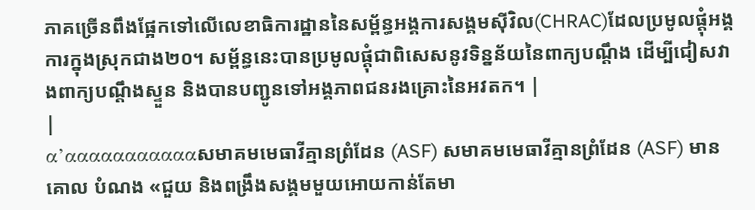ភាគច្រើនពឹងផ្អែកទៅលើលេខាធិការដ្ឋាននៃសម័្ពន្ធអង្គការសង្គមស៊ីវិល(CHRAC)ដែលប្រមូលផ្តុំអង្គការក្នុងស្រុកជាង២០។ សម្ព័ន្ធនេះបានប្រមូលផ្តុំជាពិសេសនូវទិន្នន័យនៃពាក្យបណ្តឹង ដើម្បីជៀសវាងពាក្យបណ្តឹងស្ទួន និងបានបញ្ជូនទៅអង្គភាពជនរងគ្រោះនៃអវតក។ |
|
α’αααααααααααសមាគមមេធាវីគ្មានព្រំដែន (ASF) សមាគមមេធាវីគ្មានព្រំដែន (ASF) មានគោល បំណង «ជួយ និងពង្រឹងសង្គមមួយអោយកាន់តែមា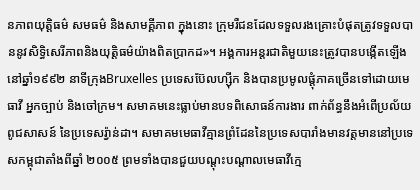នភាពយុត្តិធម៌ សមធម៌ និងសាមគ្គីភាព ក្នុងនោះ ក្រុមរឺជនដែលទទួលរងគ្រោះបំផុតត្រូវទទួលបាននូវសិទ្ធិសេរីភាពនិងយុត្តិធម៌យ៉ាងពិតប្រាកដ»។ អង្គការអន្តរជាតិមួយនេះត្រូវបានបង្កើតឡើងនៅឆ្នាំ១៩៩២ នាទីក្រុងBruxelles ប្រទេសប៊ែលហ្ស៊ីក និងបានប្រមូលផ្តុំភាគច្រើនទៅដោយមេធាវី អ្នកច្បាប់ និងចៅក្រម។ សមាគមនេះធ្លាប់មានបទពិសោធន៍ការងារ ពាក់ព័ន្ធនឹងអំពើប្រល័យពូជសាសន៍ នៃប្រទេសរ៉្វាន់ដា។ សមាគមមេធាវីគ្មានព្រំដែននៃប្រទេសបារាំងមានវត្តមាននៅប្រទេសកម្ពុជាតាំងពីឆ្នាំ ២០០៥ ព្រមទាំងបានជួយបណ្តុះបណ្តាលមេធាវីក្មេ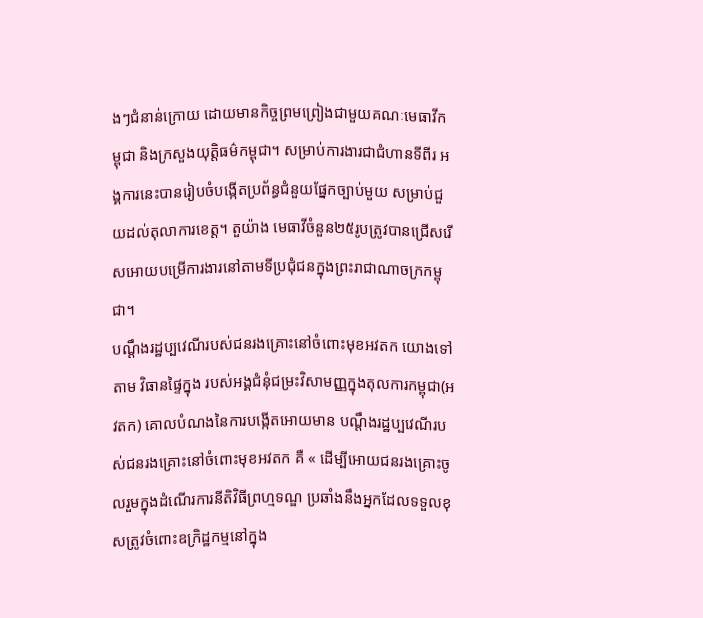ងៗជំនាន់ក្រោយ ដោយមានកិច្ចព្រមព្រៀងជាមួយគណៈមេធាវីកម្ពុជា និងក្រសួងយុត្តិធម៌កម្ពុជា។ សម្រាប់ការងារជាជំហានទីពីរ អង្គការនេះបានរៀបចំបង្កើតប្រព័ន្ធជំនួយផ្នែកច្បាប់មួយ សម្រាប់ជួយដល់តុលាការខេត្ត។ តួយ៉ាង មេធាវីចំនួន២៥រូបត្រូវបានជ្រើសរើសអោយបម្រើការងារនៅតាមទីប្រជុំជនក្នុងព្រះរាជាណាចក្រកម្ពុជា។
បណ្តឹងរដ្ឋប្បវេណីរបស់ជនរងគ្រោះនៅចំពោះមុខអវតក យោងទៅតាម វិធានផ្ទៃក្នុង របស់អង្គជំនុំជម្រះវិសាមញ្ញក្នុងតុលការកម្ពុជា(អវតក) គោលបំណងនៃការបង្កើតអោយមាន បណ្តឹងរដ្ឋប្បវេណីរបស់ជនរងគ្រោះនៅចំពោះមុខអវតក គឺ « ដើម្បីអោយជនរងគ្រោះចូលរួមក្នុងដំណើរការនីតិវិធីព្រហ្មទណ្ឌ ប្រឆាំងនឹងអ្នកដែលទទួលខុសត្រូវចំពោះឧក្រិដ្ឋកម្មនៅក្នុង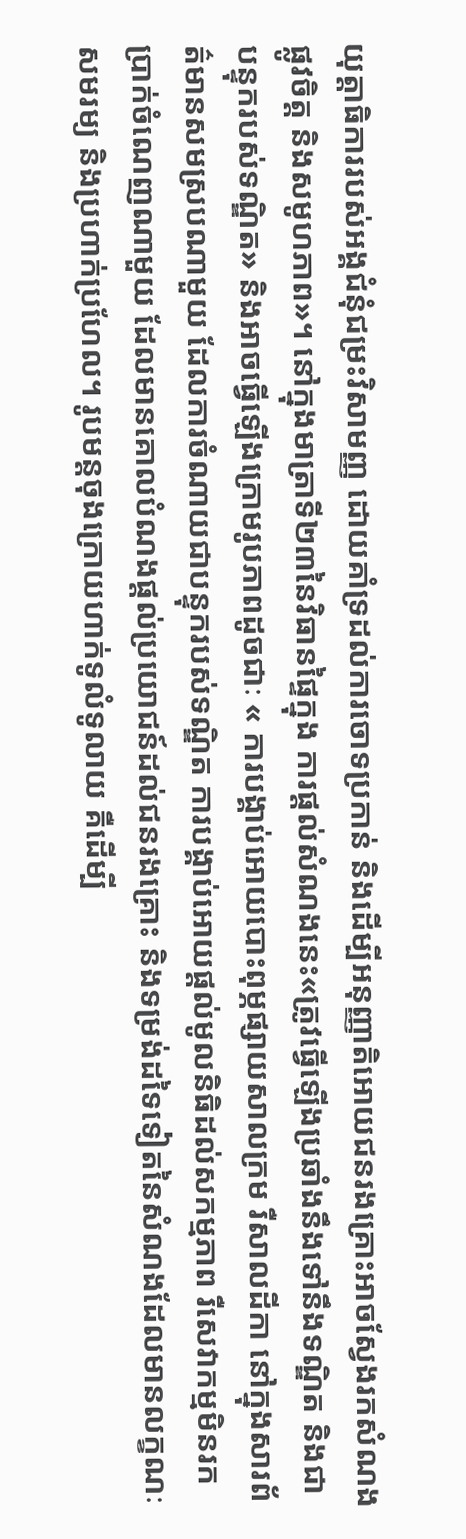យុត្តាធិការរបស់អង្គជំនុំជម្រះវិសាមញ្ញ ដោយគាំទ្រដល់ការចោទប្រកាន់ និងដើម្បីអនុញ្ញាតិអោយជនរងគ្រោះអាចស្វែងរកសំណងផ្លូវចិត្ត និងសមូហភាព»។ នៅក្នុងមាត្រាទី២៣នៃវិធានផ្ទៃក្នុង ការផ្តល់សំណងនេះ«ត្រូវធ្វើឡើងប្រឆាំងនឹងទៅនឹងទណ្ឌិត និងជាបន្ទុករបស់ទណ្ឌិត» និងអាចធ្វើឡើងក្រោមរូបភាពដូចជាៈ « ការបង្គាប់អោយបោះពុម្ភផ្សាយសាលក្រម រឺសាលដីកា នៅក្នុងសារព័ត៌មានសមស្របណាមួយ ដែលការចំណាយជាបន្ទុករបស់ទណ្ឌិត ការបង្គាប់អោយផ្តល់មូលនិធិដល់សកម្មភាព រឺសេវាកម្មមិនរកប្រាក់ចំណេញណាមួយ ដែលមានគោលបំណងផ្តល់ប្រយោជន៍ដល់ជនរងគ្រោះ និងទម្រង់ដទៃទៀតនៃសំណងដែលមានលក្ខណៈសមរម្យ និងប្រហាក់ប្រហែល។ រូបមន្តចុងក្រោយហាក់ទូលំទូលាយ គឺដើម្បី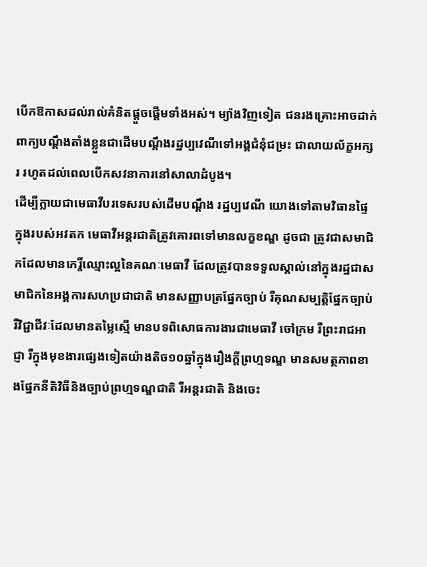បើកឱកាសដល់រាល់គំនិតផ្តួចផ្តើមទាំងអស់។ ម្យ៉ាងវិញទៀត ជនរងគ្រោះអាចដាក់ពាក្យបណ្តឹងតាំងខ្លួនជាដើមបណ្តឹងរដ្ឋប្បវេណីទៅអង្គជំនុំជម្រះ ជាលាយល័ក្ខអក្សរ រហូតដល់ពេលបើកសវនាការនៅសាលាដំបូង។
ដើម្បីក្លាយជាមេធាវីបរទេសរបស់ដើមបណ្តឹង រដ្ឋប្បវេណី យោងទៅតាមវិធានផ្ទៃក្នុងរបស់អវតក មេធាវីអន្តរជាតិត្រូវគោរពទៅមានលក្ខខណ្ឌ ដូចជា ត្រូវជាសមាជិកដែលមានកេរ្តិ៍ឈ្មោះល្អនៃគណៈមេធាវី ដែលត្រូវបានទទួលស្គាល់នៅក្នុងរដ្ឋជាសមាជិកនៃអង្គការសហប្រជាជាតិ មានសញ្ញាបត្រផ្នែកច្បាប់ រឺគុណសម្បត្តិផ្នែកច្បាប់ រឺវិជ្ជាជីវៈដែលមានតម្លៃស្មើ មានបទពិសោធការងារជាមេធាវី ចៅក្រម រឺព្រះរាជអាជ្ញា រឺក្នុងមុខងារផ្សេងទៀតយ៉ាងតិច១០ឆ្នាំក្នុងរឿងក្តីព្រហ្មទណ្ឌ មានសមត្ថភាពខាងផ្នែកនីតិវិធីនិងច្បាប់ព្រហ្មទណ្ឌជាតិ រឺអន្តរជាតិ និងចេះ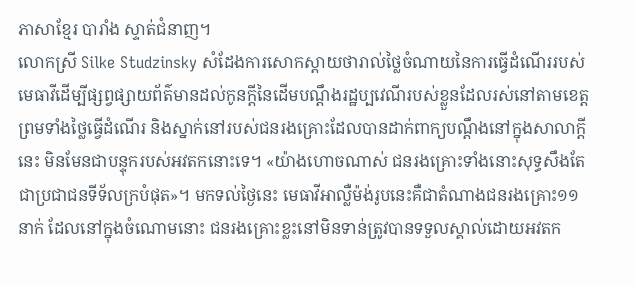ភាសាខ្មែរ បារាំង ស្ទាត់ជំនាញ។
លោកស្រី Silke Studzinsky សំដែងការសោកស្តាយថារាល់ថ្លៃចំណាយនៃការធ្វើដំណើររបស់មេធាវីដើម្បីផ្សព្វផ្សាយព័ត៌មានដល់កូនក្តីនៃដើមបណ្តឹងរដ្ឋប្បវេណីរបស់ខ្លួនដែលរស់នៅតាមខេត្ត ព្រមទាំងថ្លៃធ្វើដំណើរ និងស្នាក់នៅរបស់ជនរងគ្រោះដែលបានដាក់ពាក្យបណ្តឹងនៅក្នុងសាលាក្តីនេះ មិនមែនជាបន្ទុករបស់អវតកនោះទេ។ «យ៉ាងហោចណាស់ ជនរងគ្រោះទាំងនោះសុទ្ធសឹងតែជាប្រជាជនទីទ័លក្របំផុត»។ មកទល់ថ្ងៃនេះ មេធាវីអាល្លឺម៉ង់រូបនេះគឺជាតំណាងជនរងគ្រោះ១១នាក់ ដែលនៅក្នុងចំណោមនោះ ជនរងគ្រោះខ្លះនៅមិនទាន់ត្រូវបានទទួលស្គាល់ដោយអវតក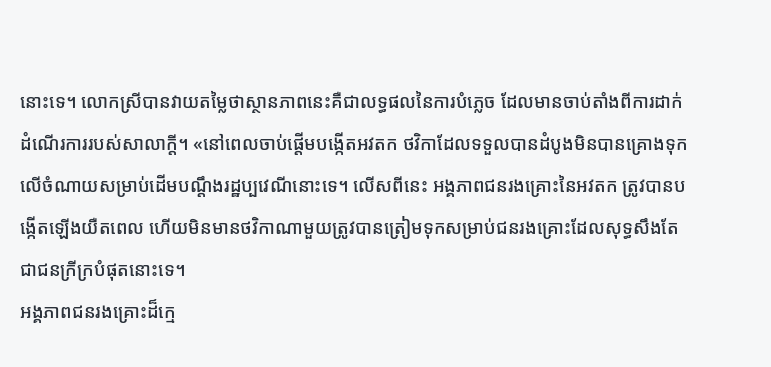នោះទេ។ លោកស្រីបានវាយតម្លៃថាស្ថានភាពនេះគឺជាលទ្ធផលនៃការបំភ្លេច ដែលមានចាប់តាំងពីការដាក់ដំណើរការរបស់សាលាក្តី។ «នៅពេលចាប់ផ្តើមបង្កើតអវតក ថវិកាដែលទទួលបានដំបូងមិនបានគ្រោងទុកលើចំណាយសម្រាប់ដើមបណ្តឹងរដ្ឋប្បវេណីនោះទេ។ លើសពីនេះ អង្គភាពជនរងគ្រោះនៃអវតក ត្រូវបានបង្កើតឡើងយឺតពេល ហើយមិនមានថវិកាណាមួយត្រូវបានត្រៀមទុកសម្រាប់ជនរងគ្រោះដែលសុទ្ធសឹងតែជាជនក្រីក្របំផុតនោះទេ។
អង្គភាពជនរងគ្រោះដ៏ក្មេ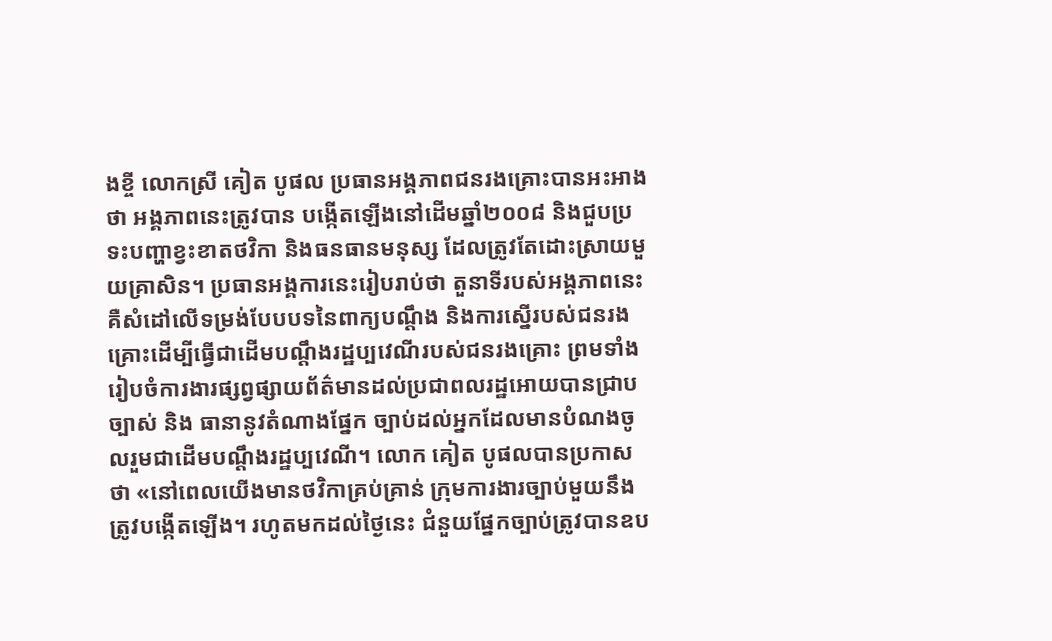ងខ្ចី លោកស្រី គៀត បូផល ប្រធានអង្គភាពជនរងគ្រោះបានអះអាងថា អង្គភាពនេះត្រូវបាន បង្កើតឡើងនៅដើមឆ្នាំ២០០៨ និងជួបប្រទះបញ្ហាខ្វះខាតថវិកា និងធនធានមនុស្ស ដែលត្រូវតែដោះស្រាយមួយគ្រាសិន។ ប្រធានអង្គការនេះរៀបរាប់ថា តួនាទីរបស់អង្គភាពនេះ គឺសំដៅលើទម្រង់បែបបទនៃពាក្យបណ្តឹង និងការស្នើរបស់ជនរងគ្រោះដើម្បីធ្វើជាដើមបណ្តឹងរដ្ឋប្បវេណីរបស់ជនរងគ្រោះ ព្រមទាំងរៀបចំការងារផ្សព្វផ្សាយព័ត៌មានដល់ប្រជាពលរដ្ឋអោយបានជ្រាបច្បាស់ និង ធានានូវតំណាងផ្នែក ច្បាប់ដល់អ្នកដែលមានបំណងចូលរួមជាដើមបណ្តឹងរដ្ឋប្បវេណី។ លោក គៀត បូផលបានប្រកាសថា «នៅពេលយើងមានថវិកាគ្រប់គ្រាន់ ក្រុមការងារច្បាប់មួយនឹងត្រូវបង្កើតឡើង។ រហូតមកដល់ថ្ងៃនេះ ជំនួយផ្នែកច្បាប់ត្រូវបានឧប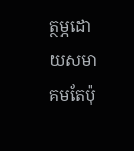ត្ថម្ភដោយសមាគមតែប៉ុ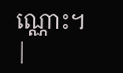ណ្ណោះ។
|